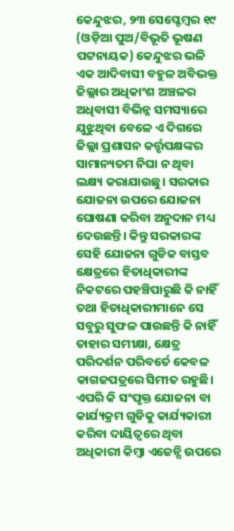କେନ୍ଦୁଝର, ୨୩ ସେପ୍ଟେମ୍ବର ୧୯ (ଓଡ଼ିଆ ପୁଅ/ବିଭୂତି ଭୂଷଣ ପଟ୍ଟନାୟକ) କେନ୍ଦୁଝର ଭଳି ଏକ ଆଦିବାସୀ ବହୁଳ ଅବିଭକ୍ତ ଜିଲ୍ଲାର ଅଧିକାଂଶ ଅଞ୍ଚଳର ଅଧିବାସୀ ବିଭିନ୍ନ ସମସ୍ୟାରେ ଯୁଝୁଥିବା ବେଳେ ଏ ଦିଗରେ ଜିଲ୍ଲା ପ୍ରଶାସନ କର୍ତ୍ତୃପକ୍ଷଙ୍କର ସାମାନ୍ୟତମ ନିଘା ନ ଥିବା ଲକ୍ଷ୍ୟ କରାଯାଉଛୁ। ସରକାର ଯୋଜନା ଉପରେ ଯୋଜନା ଘୋଷଣା କରିବା ଅନୁଦାନ ମଧ୍ୟ ଦେଉଛନ୍ତି। କିନ୍ତୁ ସରକାରଙ୍କ ସେହି ଯୋଜନା ଗୁଡିକ ବାସ୍ତବ କ୍ଷେତ୍ରରେ ହିତାଧିକାରୀଙ୍କ ନିକଟରେ ପହଞ୍ଚିପାରୁଛି କି ନାହିଁ ତଥା ହିତାଧିକାରୀମାନେ ସେ ସବୁରୁ ସୁଫଳ ପାଉଛନ୍ତି କି ନାହିଁ ତାହାର ସମୀକ୍ଷା, କ୍ଷେତ୍ର ପରିଦର୍ଶନ ପରିବର୍ତେ କେବଳ କାଗଜପତ୍ରରେ ସିମୀତ ରହୁଛି। ଏପରି କି ସଂପୃକ୍ତ ଯୋଜନା ବା କାର୍ଯ୍ୟକ୍ରମ ଗୁଡିକୁ କାର୍ଯ୍ୟକାରୀ କରିବା ଦାୟିତ୍ୱରେ ଥିବା ଅଧିକାରୀ କିମ୍ବା ଏଜେନ୍ସି ଉପରେ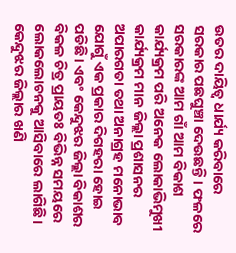ଉତର ଦାୟିତ୍ୱ ଧାର୍ଯ୍ୟ କରିବାରେ ସରକାର ପଛଘୁଞ୍ଚା ଦେଉଛନ୍ତି। ଫଳରେ ସରକାରଙ୍କ ଆମ ଗାଁ ଆମ ବିକାଶ କାର୍ଯ୍ୟକ୍ରମ ପରି ଅନେକ ଲୋକାଭିମୁଖୀ କାର୍ଯ୍ୟକ୍ରମ ମାନ ଜିଲ୍ଲା ପ୍ରଶାସନର ଅପାରଗତା ତଥା ଅନାଗ୍ରହ ମନୋଭାବ ଯୋଗୁଁ ଏକ ପ୍ରକାର ଦିଗହରା ହୋଇ ପଡିଛି। ଏବଂ କେନ୍ଦୁଝର ଜିଲ୍ଲା ବିକାଶର ବିକଳ ଚିତ୍ର ପ୍ରାୟତଃ ବିଭିନ୍ନ ସମୟରେ ଲୋକଲୋଚନକୁ ଆସିବାରେ ଲାଗିଛି। କେନ୍ଦୁଝର ଜିଲ୍ଲାର ଖଣି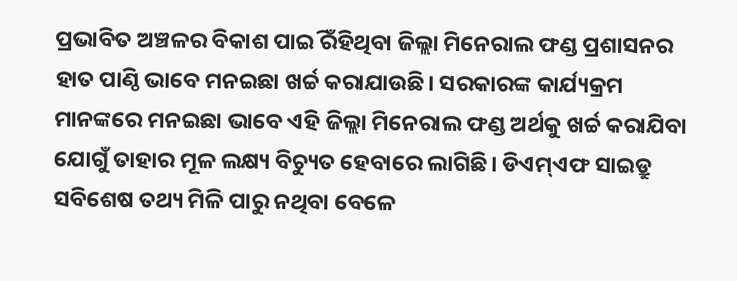ପ୍ରଭାବିତ ଅଞ୍ଚଳର ବିକାଶ ପାଇିଁ ରହିଥିବା ଜିଲ୍ଲା ମିନେରାଲ ଫଣ୍ଡ ପ୍ରଶାସନର ହାତ ପାଣ୍ଠି ଭାବେ ମନଇଛା ଖର୍ଚ୍ଚ କରାଯାଉଛି। ସରକାରଙ୍କ କାର୍ଯ୍ୟକ୍ରମ ମାନଙ୍କରେ ମନଇଛା ଭାବେ ଏହି ଜିଲ୍ଲା ମିନେରାଲ ଫଣ୍ଡ ଅର୍ଥକୁ ଖର୍ଚ୍ଚ କରାଯିବା ଯୋଗୁଁ ତାହାର ମୂଳ ଲକ୍ଷ୍ୟ ବିଚ୍ୟୁତ ହେବାରେ ଲାଗିଛି। ଡିଏମ୍ଏଫ ସାଇଡ୍ରୁ ସବିଶେଷ ତଥ୍ୟ ମିଳି ପାରୁ ନଥିବା ବେଳେ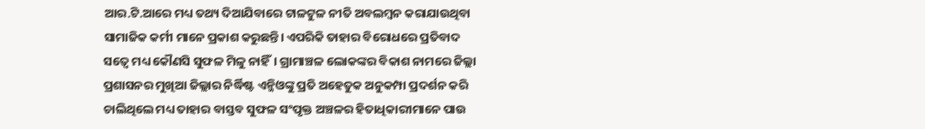ଆର.ଟି.ଆରେ ମଧ୍ୟ ତଥ୍ୟ ଦିଆଯିବାରେ ଟାଳଟୁଳ ନୀତି ଅବଲମ୍ବନ କରାଯାଉଥିବା ସାମାଜିକ କର୍ମୀ ମାନେ ପ୍ରକାଶ କରୁଛନ୍ତି। ଏପରିକି ତାହାର ବିରୋଧରେ ପ୍ରତିବାଦ ସତ୍ୱେ ମଧ୍ୟ କୌଣସି ସୁଫଳ ମିଳୁ ନାହିଁ। ଗ୍ରାମାଞ୍ଚଳ ଲୋକଙ୍କର ବିକାଶ ନାମରେ ଜିଲ୍ଲା ପ୍ରଶାସନର ମୁଖିଆ ଜିଲ୍ଲାର ନିର୍ଦ୍ଧିଷ୍ଟ ଏନ୍ଜିଓଙ୍କୁ ପ୍ରତି ଅହେତୁକ ଅନୁକମ୍ପା ପ୍ରଦର୍ଶନ କରି ଚାଲିଥିଲେ ମଧ୍ୟ ତାହାର ବାସ୍ତବ ସୁଫଳ ସଂପୃକ୍ତ ଅଞ୍ଚଳର ହିତାଧିକାରୀମାନେ ପାଉ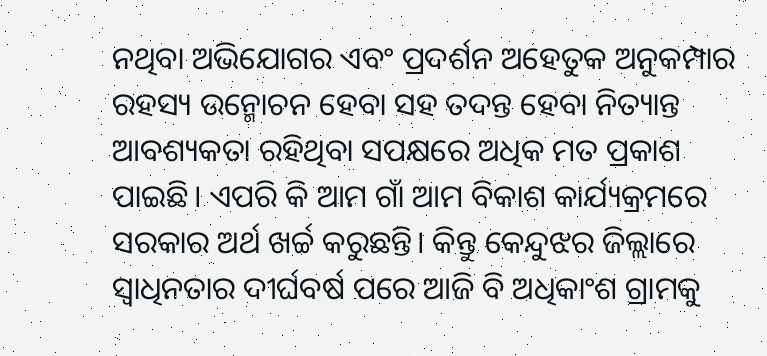ନଥିବା ଅଭିଯୋଗର ଏବଂ ପ୍ରଦର୍ଶନ ଅହେତୁକ ଅନୁକମ୍ପାର ରହସ୍ୟ ଉନ୍ମୋଚନ ହେବା ସହ ତଦନ୍ତ ହେବା ନିତ୍ୟାନ୍ତ ଆବଶ୍ୟକତା ରହିଥିବା ସପକ୍ଷରେ ଅଧିକ ମତ ପ୍ରକାଶ ପାଇଛି। ଏପରି କି ଆମ ଗାଁ ଆମ ବିକାଶ କାର୍ଯ୍ୟକ୍ରମରେ ସରକାର ଅର୍ଥ ଖର୍ଚ୍ଚ କରୁଛନ୍ତି। କିନ୍ତୁ କେନ୍ଦୁଝର ଜିଲ୍ଲାରେ ସ୍ୱାଧିନତାର ଦୀର୍ଘବର୍ଷ ପରେ ଆଜି ବି ଅଧିକାଂଶ ଗ୍ରାମକୁ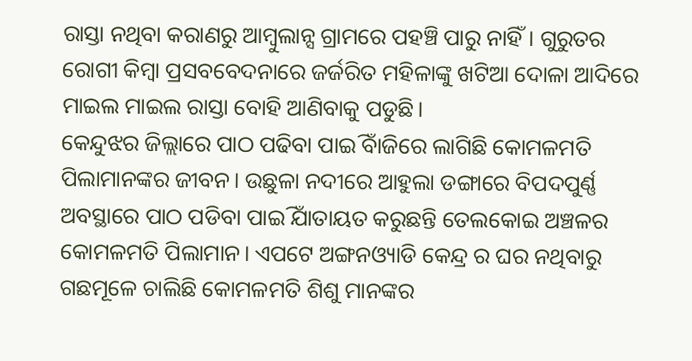ରାସ୍ତା ନଥିବା କରାଣରୁ ଆମ୍ବୁଲାନ୍ସ ଗ୍ରାମରେ ପହଞ୍ଚି ପାରୁ ନାହିଁ। ଗୁରୁତର ରୋଗୀ କିମ୍ବା ପ୍ରସବବେଦନାରେ ଜର୍ଜରିତ ମହିଳାଙ୍କୁ ଖଟିଆ ଦୋଳା ଆଦିରେ ମାଇଲ ମାଇଲ ରାସ୍ତା ବୋହି ଆଣିବାକୁ ପଡୁଛି।
କେନ୍ଦୁଝର ଜିଲ୍ଲାରେ ପାଠ ପଢିବା ପାଇିଁ ବାଜିରେ ଲାଗିଛି କୋମଳମତି ପିଲାମାନଙ୍କର ଜୀବନ। ଉଛୁଳା ନଦୀରେ ଆହୁଲା ଡଙ୍ଗାରେ ବିପଦପୁର୍ଣ୍ଣ ଅବସ୍ଥାରେ ପାଠ ପଡିବା ପାଇିଁ ଯାତାୟତ କରୁଛନ୍ତି ତେଲକୋଇ ଅଞ୍ଚଳର କୋମଳମତି ପିଲାମାନ। ଏପଟେ ଅଙ୍ଗନଓ୍ୟାଡି କେନ୍ଦ୍ର ର ଘର ନଥିବାରୁ ଗଛମୂଳେ ଚାଲିଛି କୋମଳମତି ଶିଶୁ ମାନଙ୍କର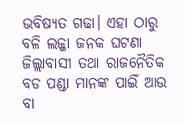ଭବିଷ୍ୟତ ଗଢା। ଏହା ଠାରୁ ବଳି ଲଜ୍ଜା ଜନକ ଘଟଣା ଜିଲ୍ଲାବାସୀ ତଥା ରାଜନୈତିକ ବଡ ପଣ୍ଡା ମାନଙ୍କ ପାଇିଁ ଆଉ ବା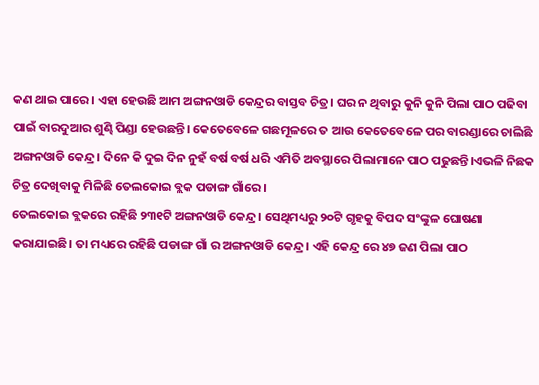କଣ ଥାଇ ପାରେ। ଏହା ହେଉଛି ଆମ ଅଙ୍ଗନଓାଡି କେନ୍ଦ୍ରର ବାସ୍ତବ ଚିତ୍ର। ଘର ନ ଥିବାରୁ କୁନି କୁନି ପିଲା ପାଠ ପଢିବା ପାଇଁ ବାରଦୁଆର ଶୁଣ୍ଢି ପିଣ୍ଡା ହେଉଛନ୍ତି। କେତେବେଳେ ଗଛମୂଳରେ ତ ଆଉ କେତେବେଳେ ପର ବାରଣ୍ଡାରେ ଚାଲିଛି ଅଙ୍ଗନଓାଡି କେନ୍ଦ୍ର। ଦିନେ କି ଦୁଇ ଦିନ ନୁହଁ ବର୍ଷ ବର୍ଷ ଧରି ଏମିତି ଅବସ୍ଥାରେ ପିଲାମାନେ ପାଠ ପଢୁଛନ୍ତି।ଏଭଳି ନିଛକ ଚିତ୍ର ଦେଖିବାକୁ ମିଳିଛି ତେଲକୋଇ ବ୍ଲକ ପଡାଙ୍ଗ ଗାଁରେ।
ତେଲକୋଇ ବ୍ଲକରେ ରହିଛି ୨୩୧ଟି ଅଙ୍ଗନଓାଡି କେନ୍ଦ୍ର। ସେଥିମଧ୍ୟରୁ ୨୦ଟି ଗୃହକୁ ବିପଦ ସଂଙ୍କୁଳ ଘୋଷଣା କରାଯାଇଛି। ତା ମଧ୍ୟରେ ରହିଛି ପଡାଙ୍ଗ ଗାଁ ର ଅଙ୍ଗନଓାଡି କେନ୍ଦ୍ର। ଏହି କେନ୍ଦ୍ର ରେ ୪୭ ଜଣ ପିଲା ପାଠ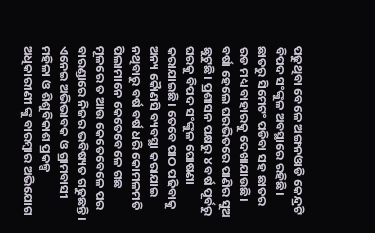ପଢୁଥିବା ବେଳେ ଅଙ୍ଗନଓାଡି କେନ୍ଦ୍ରଟି ବିପଦ ସଂଙ୍କୁଳ ଅବସ୍ଥାରେ ରହିଛି। ଛାତରୁ ସିମେଟଂ ପଡିବା ସହ ଛାତର ରଡ ମଧ୍ୟ ବାହାରକୁ ଦେଖାଯାଉଛି। ବର୍ଷା ହେଲେ ଘରଭିତରେ ପାଣିର ସୁଅ ଛୁଟୁଛି। ପ୍ରଶାସନ ପକ୍ଷରୁ ୪ ବର୍ଷ ପୂର୍ବରୁ ଘରକୁ ବିପଦ ସଂଙ୍କୁଳ ଘୋଷଣା କରାଯାଇଛି। ତେବେ ପାଠ ପଢିବାକୁ ଅନ୍ୟ କୈାଣସି ବ୍ୟବସ୍ଥା କରାଯାଇ ନଥିବାରୁ ବର୍ଷ ବର୍ଷ ଧରି କୋମଳମତି ପିଲାମାନେ କେତେବେଳେ ଗଛ ମୂଳରେ ତ ଆଉ କେତେବେଳେ ପର ବାରଣ୍ଡାରେ ନିଜର ଭବିଷ୍ୟତ ଗଢୁଛନ୍ତି। ଏନେଇ ଅଭିଭାବକ ଓ ଗ୍ରାମବାସୀ ମହିଳା ଓ ଶିଶୁବିକାଶ ପ୍ରକଳ୍ପ ଅଧିକାରୀଣୀ ଙ୍କୁ ବାରମ୍ବାର ଅଭିଯୋଗ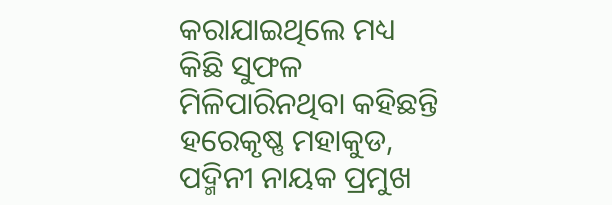କରାଯାଇଥିଲେ ମଧ୍ୟ କିଛି ସୁଫଳ ମିଳିପାରିନଥିବା କହିଛନ୍ତି ହରେକୃଷ୍ଣ ମହାକୁଡ, ପଦ୍ମିନୀ ନାୟକ ପ୍ରମୁଖ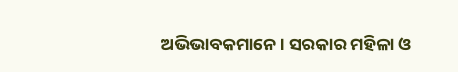ଅଭିଭାବକମାନେ। ସରକାର ମହିଳା ଓ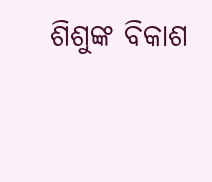ଶିଶୁଙ୍କ ବିକାଶ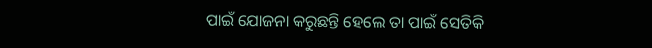ପାଇଁ ଯୋଜନା କରୁଛନ୍ତି ହେଲେ ତା ପାଇଁ ସେତିକି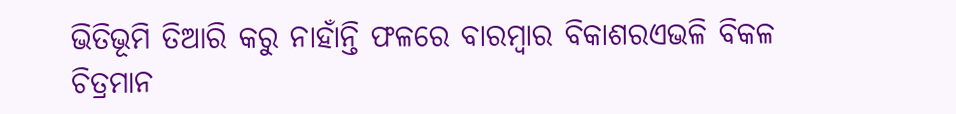ଭିତିଭୂମି ତିଆରି କରୁ ନାହାଁନ୍ତି ଫଳରେ ବାରମ୍ବାର ବିକାଶରଏଭଳି ବିକଳ ଚିତ୍ରମାନ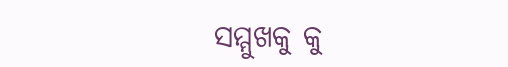ସମ୍ମୁଖକୁ କୁ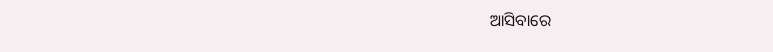ଆସିବାରେ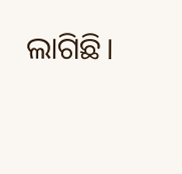ଲାଗିଛି।